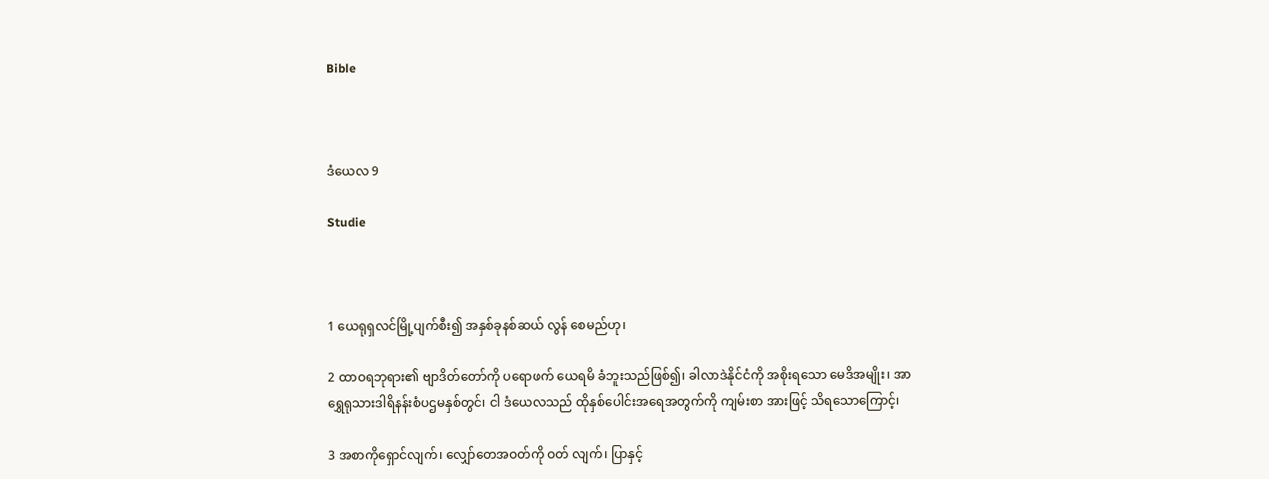Bible



ဒံယေလ 9

Studie



1 ယေရုရှလင်မြို့ပျက်စီး၍ အနှစ်ခုနစ်ဆယ် လွန် စေမည်ဟု၊

2 ထာဝရဘုရား၏ ဗျာဒိတ်တော်ကို ပရောဖက် ယေရမိ ခံဘူးသည်ဖြစ်၍၊ ခါလာဒဲနိုင်ငံကို အစိုးရသော မေဒိအမျိုး၊ အာရွှေရုသားဒါရိနန်းစံပဌမနှစ်တွင်၊ ငါ ဒံယေလသည် ထိုနှစ်ပေါင်းအရေအတွက်ကို ကျမ်းစာ အားဖြင့် သိရသောကြောင့်၊

3 အစာကိုရှောင်လျက်၊ လျှော်တေအဝတ်ကို ဝတ် လျက်၊ ပြာနှင့်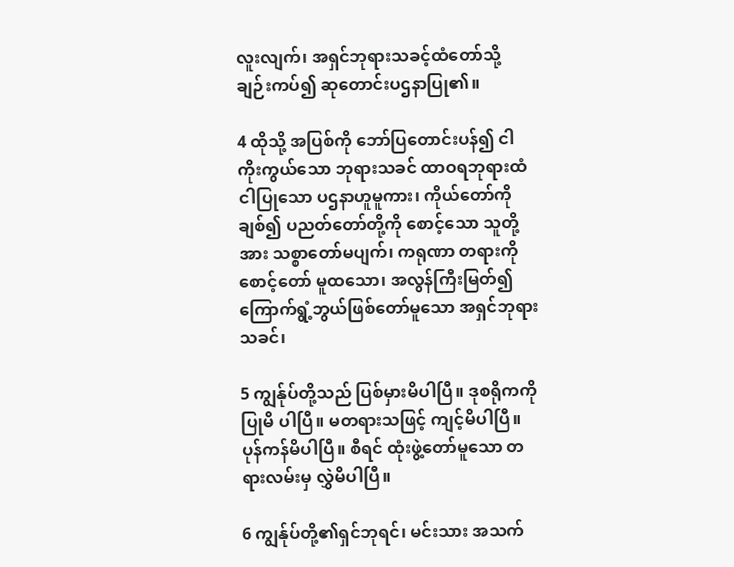လူးလျက်၊ အရှင်ဘုရားသခင့်ထံတော်သို့ ချဉ်းကပ်၍ ဆုတောင်းပဌနာပြု၏။

4 ထိုသို့ အပြစ်ကို ဘော်ပြတောင်းပန်၍ ငါ ကိုးကွယ်သော ဘုရားသခင် ထာဝရဘုရားထံ ငါပြုသော ပဌနာဟူမူကား၊ ကိုယ်တော်ကိုချစ်၍ ပညတ်တော်တို့ကို စောင့်သော သူတို့အား သစ္စာတော်မပျက်၊ ကရုဏာ တရားကိုစောင့်တော် မူထသော၊ အလွန်ကြီးမြတ်၍ ကြောက်ရွံ့ဘွယ်ဖြစ်တော်မူသော အရှင်ဘုရားသခင်၊

5 ကျွန်ုပ်တို့သည် ပြစ်မှားမိပါပြီ။ ဒုစရိုကကို ပြုမိ ပါပြီ။ မတရားသဖြင့် ကျင့်မိပါပြီ။ ပုန်ကန်မိပါပြီ။ စီရင် ထုံးဖွဲ့တော်မူသော တရားလမ်းမှ လွှဲမိပါပြီ။

6 ကျွန်ုပ်တို့၏ရှင်ဘုရင်၊ မင်းသား အသက်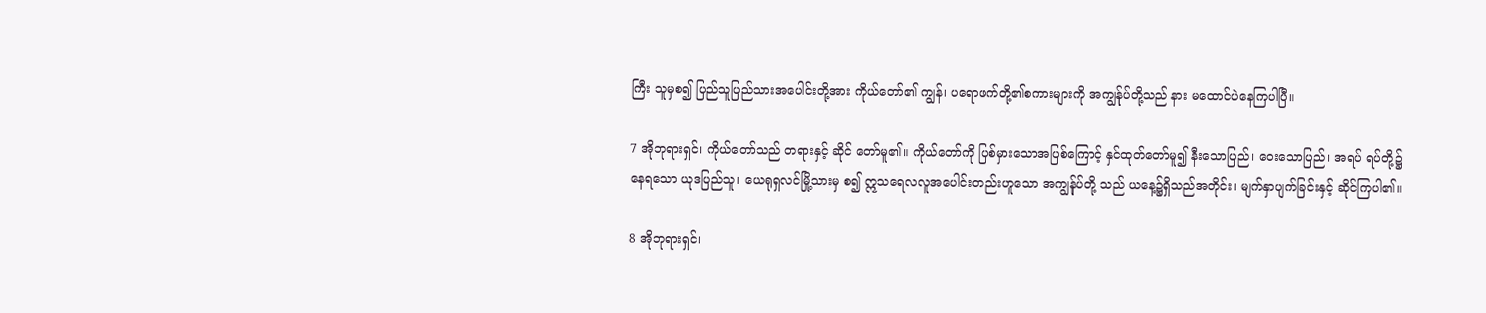ကြီး သူမှစ၍ ပြည်သူပြည်သားအပေါင်းတို့အား ကိုယ်တော်၏ ကျွန်၊ ပရောဖက်တို့၏စကားများကို အကျွန်ုပ်တို့သည် နား မထောင်ပဲနေကြပါပြီ။

7 အိုဘုရားရှင်၊ ကိုယ်တော်သည် တရားနှင့် ဆိုင် တော်မူ၏။ ကိုယ်တော်ကို ပြစ်မှားသောအပြစ်ကြောင့် နှင်ထုတ်တော်မူ၍ နီးသောပြည်၊ ဝေးသောပြည်၊ အရပ် ရပ်တို့၌နေရသော ယုဒပြည်သူ၊ ယေရုရှလင်မြို့သားမှ စ၍ ဣသရေလလူအပေါင်းတည်းဟူသော အကျွန်ုပ်တို့ သည် ယနေ့၌ရှိသည်အတိုင်း၊ မျက်နှာပျက်ခြင်းနှင့် ဆိုင်ကြပါ၏။

8 အိုဘုရားရှင်၊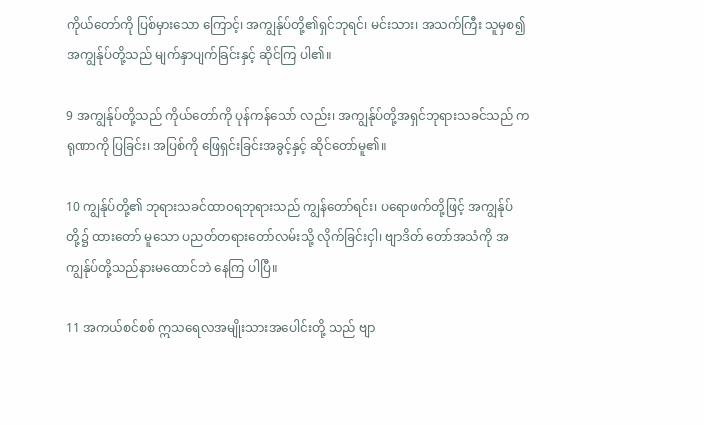ကိုယ်တော်ကို ပြစ်မှားသော ကြောင့်၊ အကျွန်ုပ်တို့၏ရှင်ဘုရင်၊ မင်းသား၊ အသက်ကြီး သူမှစ၍ အကျွန်ုပ်တို့သည် မျက်နှာပျက်ခြင်းနှင့် ဆိုင်ကြ ပါ၏။

9 အကျွန်ုပ်တို့သည် ကိုယ်တော်ကို ပုန်ကန်သော် လည်း၊ အကျွန်ုပ်တို့အရှင်ဘုရားသခင်သည် ကရုဏာကို ပြခြင်း၊ အပြစ်ကို ဖြေရှင်းခြင်းအခွင့်နှင့် ဆိုင်တော်မူ၏။

10 ကျွန်ုပ်တို့၏ ဘုရားသခင်ထာဝရဘုရားသည် ကျွန်တော်ရင်း၊ ပရောဖက်တို့ဖြင့် အကျွန်ုပ်တို့၌ ထားတော် မူသော ပညတ်တရားတော်လမ်းသို့ လိုက်ခြင်းငှါ၊ ဗျာဒိတ် တော်အသံကို အကျွန်ုပ်တို့သည်နားမထောင်ဘဲ နေကြ ပါပြီ။

11 အကယ်စင်စစ် ဣသရေလအမျိုးသားအပေါင်းတို့ သည် ဗျာ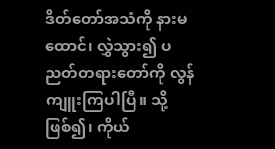ဒိတ်တော်အသံကို နားမထောင်၊ လွှဲသွား၍ ပညတ်တရားတော်ကို လွန်ကျူးကြပါပြီ။ သို့ဖြစ်၍၊ ကိုယ်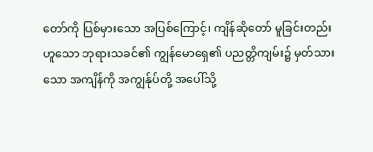တော်ကို ပြစ်မှားသော အပြစ်ကြောင့်၊ ကျိန်ဆိုတော် မူခြင်းတည်းဟူသော ဘုရားသခင်၏ ကျွန်မောရှေ၏ ပညတ္တိကျမ်း၌ မှတ်သားသော အကျိန်ကို အကျွန်ုပ်တို့ အပေါ်သို့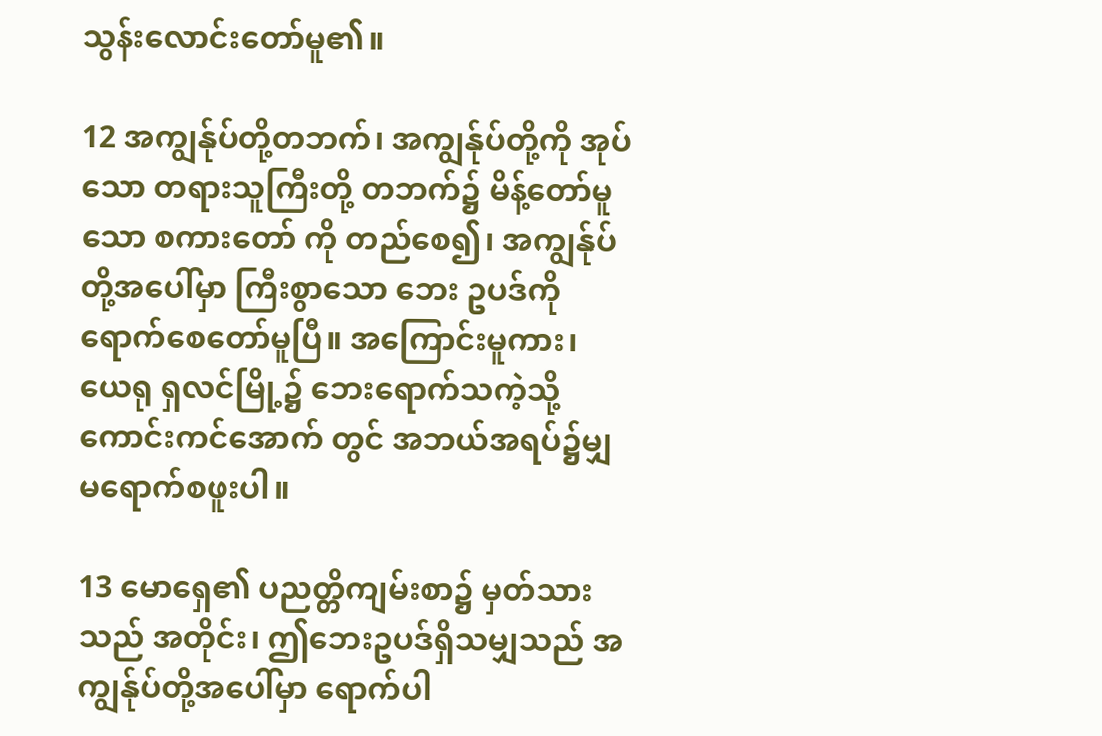သွန်းလောင်းတော်မူ၏။

12 အကျွန်ုပ်တို့တဘက်၊ အကျွန်ုပ်တို့ကို အုပ်သော တရားသူကြီးတို့ တဘက်၌ မိန့်တော်မူသော စကားတော် ကို တည်စေ၍၊ အကျွန်ုပ်တို့အပေါ်မှာ ကြီးစွာသော ဘေး ဥပဒ်ကို ရောက်စေတော်မူပြီ။ အကြောင်းမူကား၊ ယေရု ရှလင်မြို့၌ ဘေးရောက်သကဲ့သို့ ကောင်းကင်အောက် တွင် အဘယ်အရပ်၌မျှ မရောက်စဖူးပါ။

13 မောရှေ၏ ပညတ္တိကျမ်းစာ၌ မှတ်သားသည် အတိုင်း၊ ဤဘေးဥပဒ်ရှိသမျှသည် အကျွန်ုပ်တို့အပေါ်မှာ ရောက်ပါ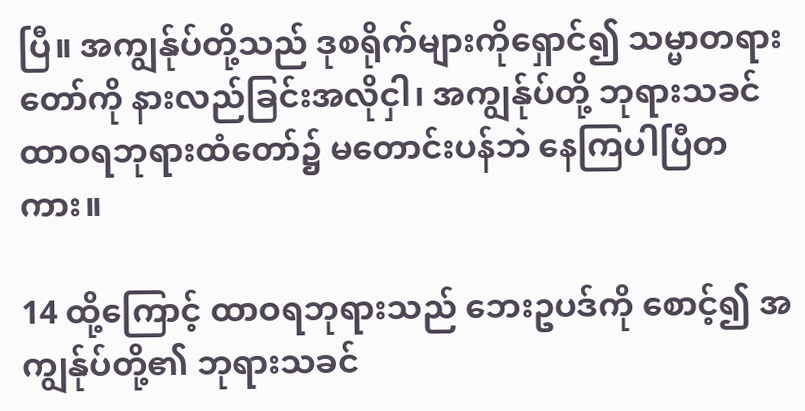ပြီ။ အကျွန်ုပ်တို့သည် ဒုစရိုက်များကိုရှောင်၍ သမ္မာတရားတော်ကို နားလည်ခြင်းအလိုငှါ၊ အကျွန်ုပ်တို့ ဘုရားသခင်ထာဝရဘုရားထံတော်၌ မတောင်းပန်ဘဲ နေကြပါပြီတကား။

14 ထို့ကြောင့် ထာဝရဘုရားသည် ဘေးဥပဒ်ကို စောင့်၍ အကျွန်ုပ်တို့၏ ဘုရားသခင်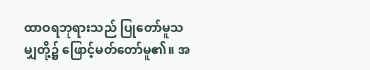ထာဝရဘုရားသည် ပြုတော်မူသမျှတို့၌ ဖြောင့်မတ်တော်မူ၏။ အ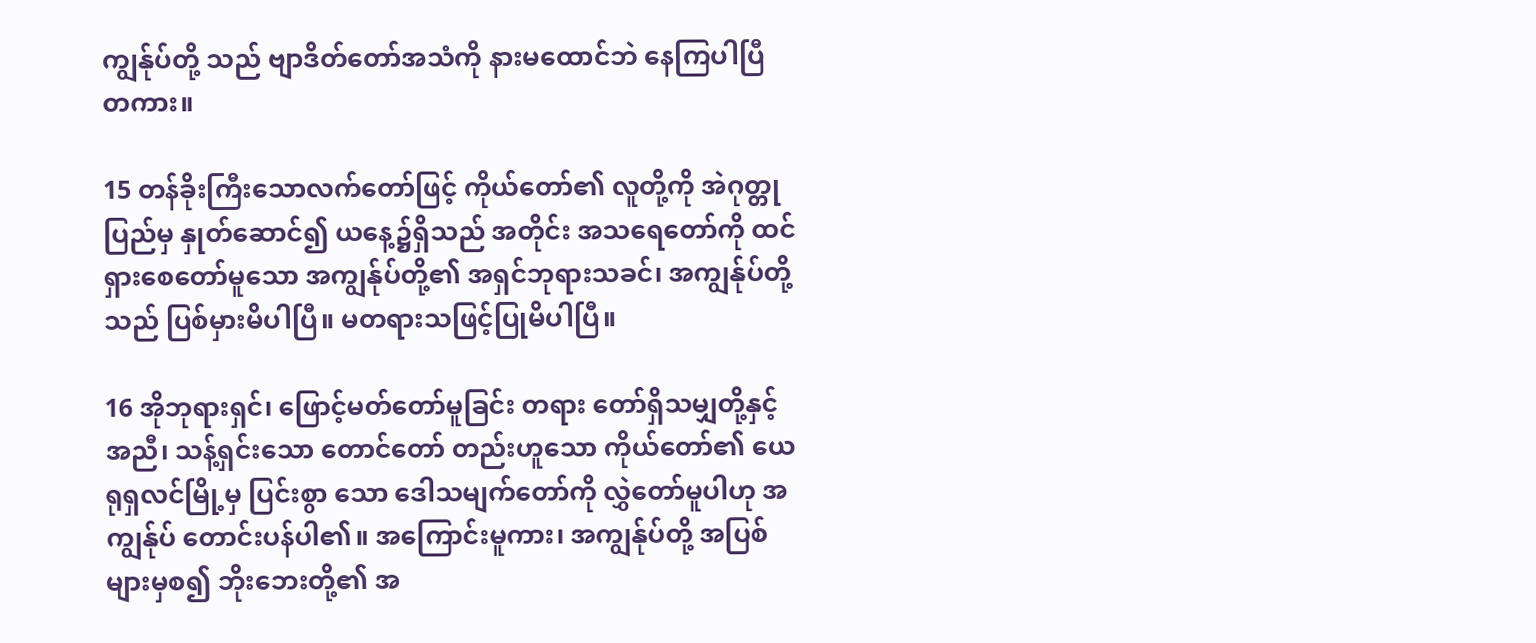ကျွန်ုပ်တို့ သည် ဗျာဒိတ်တော်အသံကို နားမထောင်ဘဲ နေကြပါပြီ တကား။

15 တန်ခိုးကြီးသောလက်တော်ဖြင့် ကိုယ်တော်၏ လူတို့ကို အဲဂုတ္တုပြည်မှ နှုတ်ဆောင်၍ ယနေ့၌ရှိသည် အတိုင်း အသရေတော်ကို ထင်ရှားစေတော်မူသော အကျွန်ုပ်တို့၏ အရှင်ဘုရားသခင်၊ အကျွန်ုပ်တို့သည် ပြစ်မှားမိပါပြီ။ မတရားသဖြင့်ပြုမိပါပြီ။

16 အိုဘုရားရှင်၊ ဖြောင့်မတ်တော်မူခြင်း တရား တော်ရှိသမျှတို့နှင့်အညီ၊ သန့်ရှင်းသော တောင်တော် တည်းဟူသော ကိုယ်တော်၏ ယေရုရှလင်မြို့မှ ပြင်းစွာ သော ဒေါသမျက်တော်ကို လွှဲတော်မူပါဟု အကျွန်ုပ် တောင်းပန်ပါ၏။ အကြောင်းမူကား၊ အကျွန်ုပ်တို့ အပြစ် များမှစ၍ ဘိုးဘေးတို့၏ အ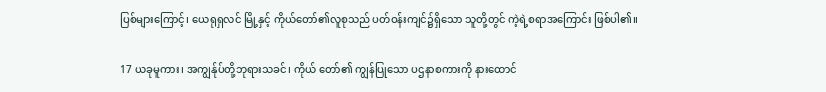ပြစ်များကြောင့်၊ ယေရုရှလင် မြို့နှင့် ကိုယ်တော်၏လူစုသည် ပတ်ဝန်းကျင်၌ရှိသော သူတို့တွင် ကဲ့ရဲ့စရာအကြောင်း ဖြစ်ပါ၏။

17 ယခုမူကား၊ အကျွန်ုပ်တို့ဘုရားသခင်၊ ကိုယ် တော်၏ ကျွန်ပြုသော ပဌနာစကားကို နားထောင်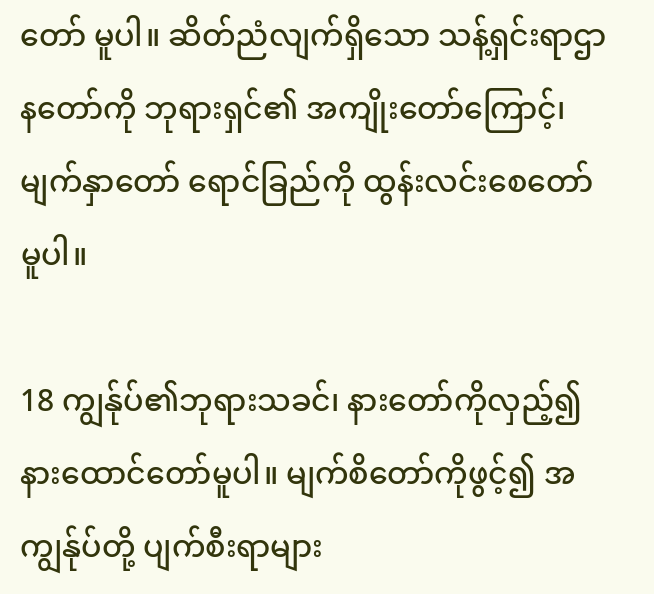တော် မူပါ။ ဆိတ်ညံလျက်ရှိသော သန့်ရှင်းရာဌာနတော်ကို ဘုရားရှင်၏ အကျိုးတော်ကြောင့်၊ မျက်နှာတော် ရောင်ခြည်ကို ထွန်းလင်းစေတော်မူပါ။

18 ကျွန်ုပ်၏ဘုရားသခင်၊ နားတော်ကိုလှည့်၍ နားထောင်တော်မူပါ။ မျက်စိတော်ကိုဖွင့်၍ အကျွန်ုပ်တို့ ပျက်စီးရာများ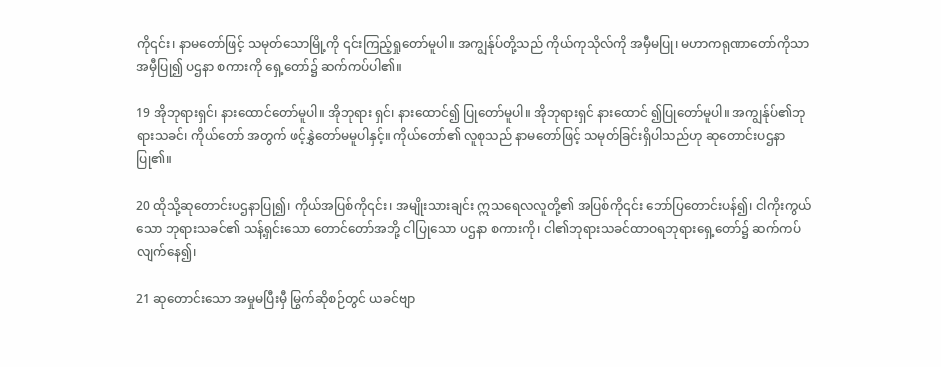ကို၎င်း၊ နာမတော်ဖြင့် သမုတ်သောမြို့ကို ၎င်းကြည့်ရှုတော်မူပါ။ အကျွန်ုပ်တို့သည် ကိုယ်ကုသိုလ်ကို အမှီမပြု၊ မဟာကရုဏာတော်ကိုသာ အမှီပြု၍ ပဌနာ စကားကို ရှေ့တော်၌ ဆက်ကပ်ပါ၏။

19 အိုဘုရားရှင်၊ နားထောင်တော်မူပါ။ အိုဘုရား ရှင်၊ နားထောင်၍ ပြုတော်မူပါ။ အိုဘုရားရှင် နားထောင် ၍ပြုတော်မူပါ။ အကျွန်ုပ်၏ဘုရားသခင်၊ ကိုယ်တော် အတွက် ဖင့်နွှဲတော်မမူပါနှင့်။ ကိုယ်တော်၏ လူစုသည် နာမတော်ဖြင့် သမုတ်ခြင်းရှိပါသည်ဟု ဆုတောင်းပဌနာ ပြု၏။

20 ထိုသို့ဆုတောင်းပဌနာပြု၍၊ ကိုယ်အပြစ်ကို၎င်း၊ အမျိုးသားချင်း ဣသရေလလူတို့၏ အပြစ်ကို၎င်း ဘော်ပြတောင်းပန်၍၊ ငါကိုးကွယ်သော ဘုရားသခင်၏ သန့်ရှင်းသော တောင်တော်အဘို့ ငါပြုသော ပဌနာ စကားကို၊ ငါ၏ဘုရားသခင်ထာဝရဘုရားရှေ့တော်၌ ဆက်ကပ် လျက်နေ၍၊

21 ဆုတောင်းသော အမှုမပြီးမှီ မြွက်ဆိုစဉ်တွင် ယခင်ဗျာ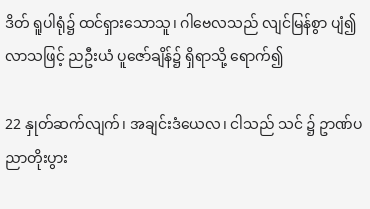ဒိတ် ရူပါရုံ၌ ထင်ရှားသောသူ၊ ဂါဗေလသည် လျင်မြန်စွာ ပျံ၍လာသဖြင့် ညဦးယံ ပူဇော်ချိန်၌ ရှိရာသို့ ရောက်၍

22 နှုတ်ဆက်လျက်၊ အချင်းဒံယေလ၊ ငါသည် သင် ၌ ဥာဏ်ပညာတိုးပွား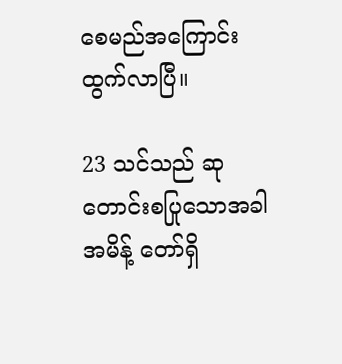စေမည်အကြောင်း ထွက်လာပြီ။

23 သင်သည် ဆုတောင်းစပြုသောအခါ အမိန့် တော်ရှိ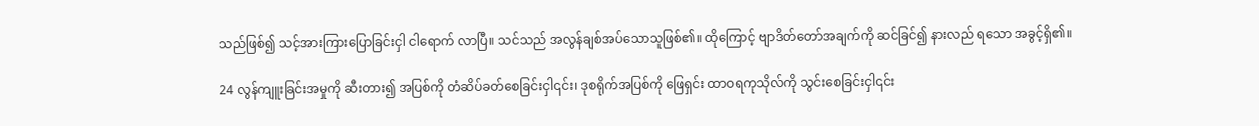သည်ဖြစ်၍ သင့်အားကြားပြောခြင်းငှါ ငါရောက် လာပြီ။ သင်သည် အလွန်ချစ်အပ်သောသူဖြစ်၏။ ထိုကြောင့် ဗျာဒိတ်တော်အချက်ကို ဆင်ခြင်၍ နားလည် ရသော အခွင့်ရှိ၏။

24 လွန်ကျူးခြင်းအမှုကို ဆီးတား၍ အပြစ်ကို တံဆိပ်ခတ်စေခြင်းငှါ၎င်း၊ ဒုစရိုက်အပြစ်ကို ဖြေရှင်း ထာဝရကုသိုလ်ကို သွင်းစေခြင်းငှါ၎င်း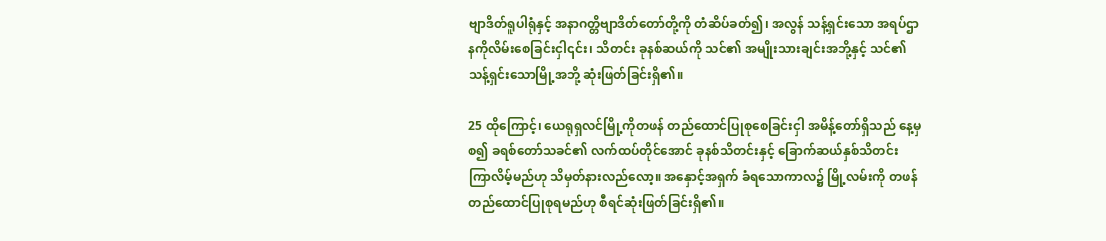ဗျာဒိတ်ရူပါရုံနှင့် အနာဂတ္တိဗျာဒိတ်တော်တို့ကို တံဆိပ်ခတ်၍၊ အလွန် သန့်ရှင်းသော အရပ်ဌာနကိုလိမ်းစေခြင်းငှါ၎င်း၊ သိတင်း ခုနစ်ဆယ်ကို သင်၏ အမျိုးသားချင်းအဘို့နှင့် သင်၏ သန့်ရှင်းသောမြို့အဘို့ ဆုံးဖြတ်ခြင်းရှိ၏။

25 ထိုကြောင့်၊ ယေရုရှလင်မြို့ကိုတဖန် တည်ထောင်ပြုစုစေခြင်းငှါ အမိန့်တော်ရှိသည် နေ့မှစ၍ ခရစ်တော်သခင်၏ လက်ထပ်တိုင်အောင် ခုနစ်သိတင်းနှင့် ခြောက်ဆယ်နှစ်သိတင်း ကြာလိမ့်မည်ဟု သိမှတ်နားလည်လော့။ အနှောင့်အရှက် ခံရသောကာလ၌ မြို့လမ်းကို တဖန် တည်ထောင်ပြုစုရမည်ဟု စီရင်ဆုံးဖြတ်ခြင်းရှိ၏။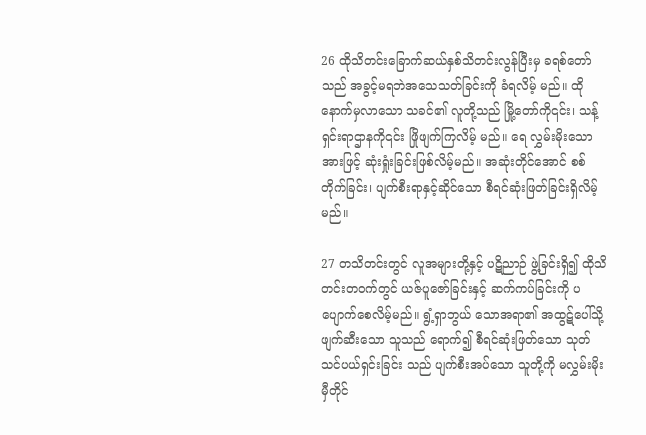26 ထိုသိတင်းခြောက်ဆယ်နှစ်သိတင်းလွန်ပြီးမှ ခရစ်တော်သည် အခွင့်မရဘဲအသေသတ်ခြင်းကို ခံရလိမ့် မည်။ ထိုနောက်မှလာသော သခင်၏ လူတို့သည် မြို့တော်ကို၎င်း၊ သန့်ရှင်းရာဌာနကို၎င်း ဖြိုဖျက်ကြလိမ့် မည်။ ရေ လွှမ်းမိုးသော အားဖြင့် ဆုံးရှုံးခြင်းဖြစ်လိမ့်မည်။ အဆုံးတိုင်အောင် စစ်တိုက်ခြင်း၊ ပျက်စီးရာနှင့်ဆိုင်သော စီရင်ဆုံးဖြတ်ခြင်းရှိလိမ့်မည်။

27 တသိတင်းတွင် လူအများတို့နှင့် ပဋိညာဉ် ဖွဲ့ခြင်းရှိ၍ ထိုသိတင်းတဝက်တွင် ယဇ်ပူဇော်ခြင်းနှင့် ဆက်ကပ်ခြင်းကို ပပျောက်စေလိမ့်မည်။ ရွံ့ရှာဘွယ် သောအရာ၏ အထွဋ်ပေါ်သို့ ဖျက်ဆီးသော သူသည် ရောက်၍ စီရင်ဆုံးဖြတ်သော သုတ်သင်ပယ်ရှင်းခြင်း သည် ပျက်စီးအပ်သော သူတို့ကို မလွှမ်းမိုးမှီတိုင်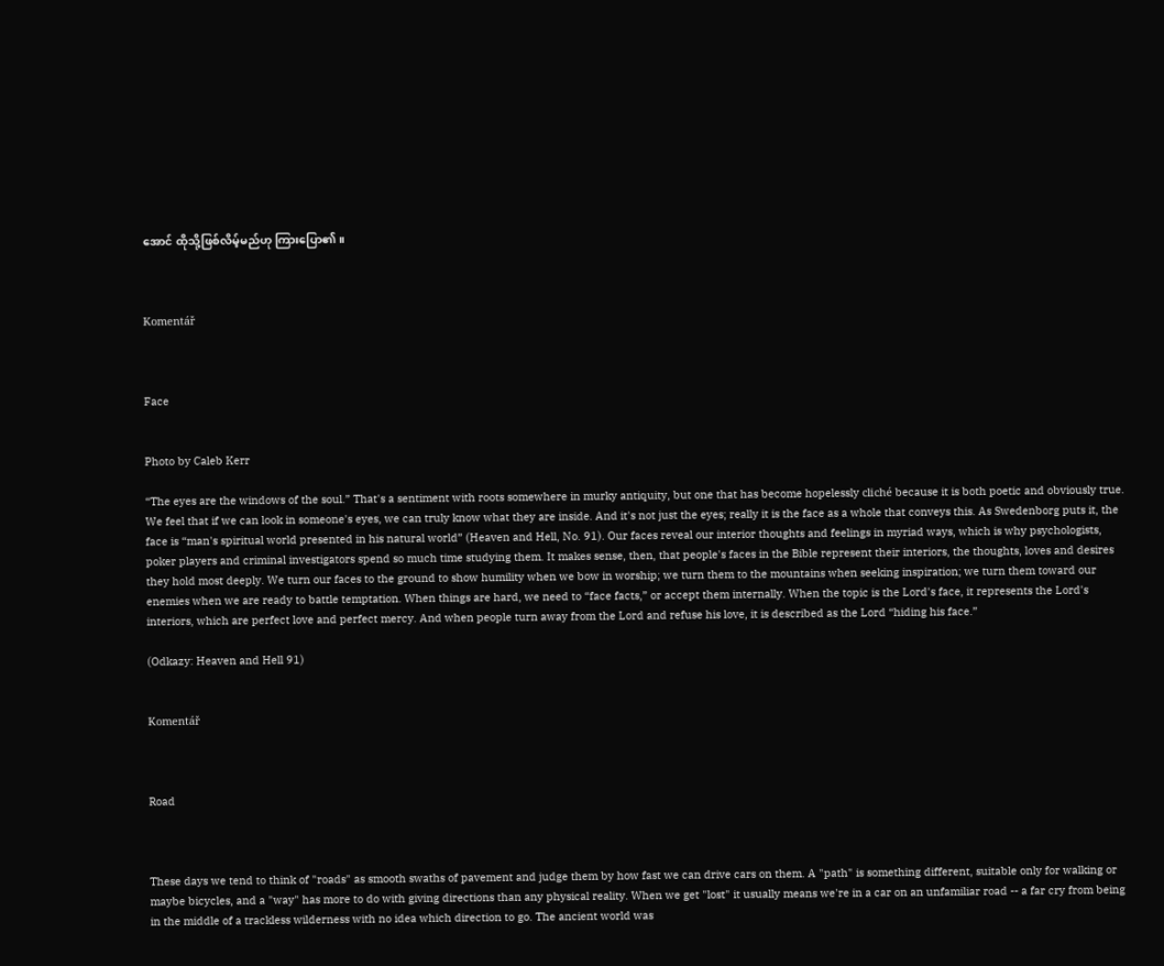အောင် ထိုသို့ဖြစ်လိမ့်မည်ဟု ကြားပြော၏။



Komentář



Face


Photo by Caleb Kerr

“The eyes are the windows of the soul.” That's a sentiment with roots somewhere in murky antiquity, but one that has become hopelessly cliché because it is both poetic and obviously true. We feel that if we can look in someone's eyes, we can truly know what they are inside. And it's not just the eyes; really it is the face as a whole that conveys this. As Swedenborg puts it, the face is “man's spiritual world presented in his natural world” (Heaven and Hell, No. 91). Our faces reveal our interior thoughts and feelings in myriad ways, which is why psychologists, poker players and criminal investigators spend so much time studying them. It makes sense, then, that people's faces in the Bible represent their interiors, the thoughts, loves and desires they hold most deeply. We turn our faces to the ground to show humility when we bow in worship; we turn them to the mountains when seeking inspiration; we turn them toward our enemies when we are ready to battle temptation. When things are hard, we need to “face facts,” or accept them internally. When the topic is the Lord's face, it represents the Lord's interiors, which are perfect love and perfect mercy. And when people turn away from the Lord and refuse his love, it is described as the Lord “hiding his face.”

(Odkazy: Heaven and Hell 91)


Komentář



Road



These days we tend to think of "roads" as smooth swaths of pavement and judge them by how fast we can drive cars on them. A "path" is something different, suitable only for walking or maybe bicycles, and a "way" has more to do with giving directions than any physical reality. When we get "lost" it usually means we're in a car on an unfamiliar road -- a far cry from being in the middle of a trackless wilderness with no idea which direction to go. The ancient world was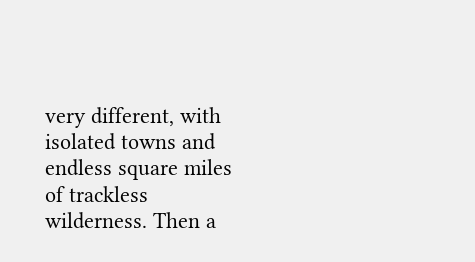very different, with isolated towns and endless square miles of trackless wilderness. Then a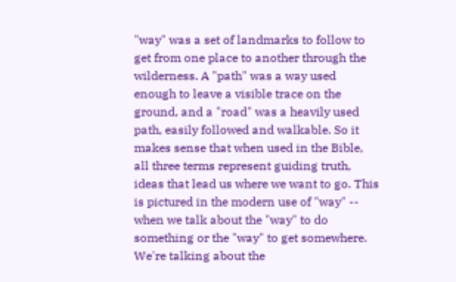"way" was a set of landmarks to follow to get from one place to another through the wilderness. A "path" was a way used enough to leave a visible trace on the ground, and a "road" was a heavily used path, easily followed and walkable. So it makes sense that when used in the Bible, all three terms represent guiding truth, ideas that lead us where we want to go. This is pictured in the modern use of "way" -- when we talk about the "way" to do something or the "way" to get somewhere. We're talking about the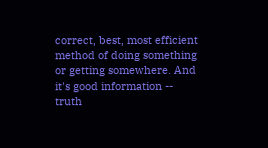correct, best, most efficient method of doing something or getting somewhere. And it's good information -- truth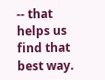-- that helps us find that best way.